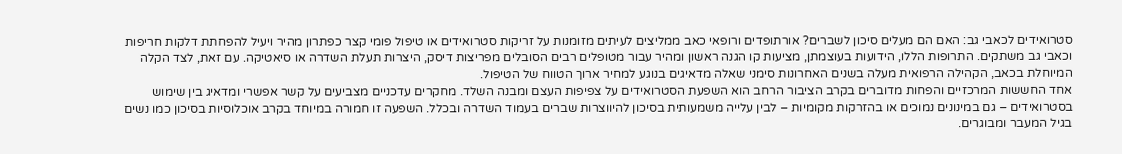סטרואידים לכאבי גב: האם הם מעלים סיכון לשברים? אורתופדים ורופאי כאב ממליצים לעיתים מזומנות על זריקות סטרואידים או טיפול פומי קצר כפתרון מהיר ויעיל להפחתת דלקות חריפות וכאבי גב משתקים. התרופות הללו, הידועות בעוצמתן, מציעות קו הגנה ראשון ומהיר עבור מטופלים רבים הסובלים מפריצות דיסק, היצרות תעלת השדרה או סיאטיקה. עם זאת, לצד הקלה המיוחלת בכאב, הקהילה הרפואית מעלה בשנים האחרונות סימני שאלה מדאיגים בנוגע למחיר ארוך הטווח של הטיפול.
אחד החששות המרכזיים והפחות מדוברים בקרב הציבור הרחב הוא השפעת הסטרואידים על צפיפות העצם ומבנה השלד. מחקרים עדכניים מצביעים על קשר אפשרי ומדאיג בין שימוש בסטרואידים – גם במינונים נמוכים או בהזרקות מקומיות – לבין עלייה משמעותית בסיכון להיווצרות שברים בעמוד השדרה ובכלל. השפעה זו חמורה במיוחד בקרב אוכלוסיות בסיכון כמו נשים בגיל המעבר ומבוגרים.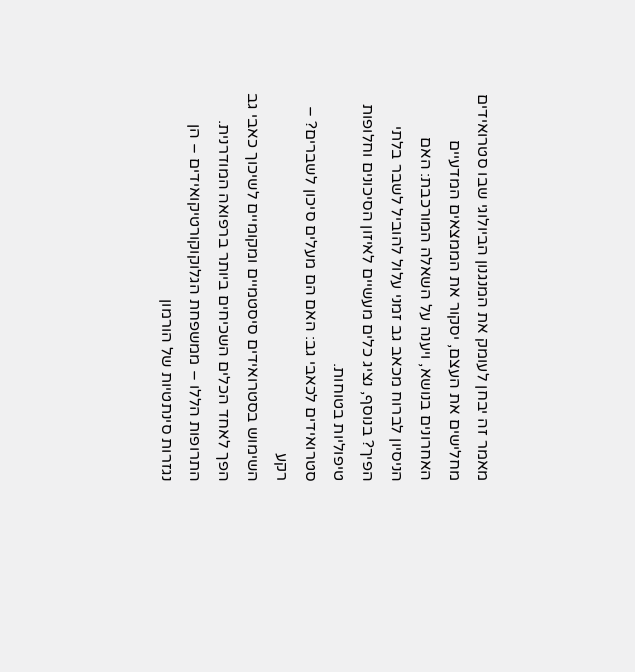מאמר זה יבחן לעומק את המנגנון הביולוגי שבו סטרואידים מחלישים את העצם, יסקור את הממצאים המדעיים האחרונים בנושא, ויענה על השאלה המורכבת: האם הניסיון לברוח מכאב גב זמני עלול להוביל לשבר בלתי הפיך? בנוסף, נציג כלים מעשיים לאיזון הסיכונים וחלופות טיפוליות בטוחות.
סטרואידים לכאבי גב: האם הם מעלים סיכון לשברים? – רקע
השימוש בסטרואידים סיסטמיים ומקומיים לשיכוך כאבי גב הפך לאחד הכלים השכיחים ביותר ברפואה המודרנית. התרופות הללו – ממשפחת הגלוקוקורטיקואידים – הן נגזרות סינתטיות של הורמון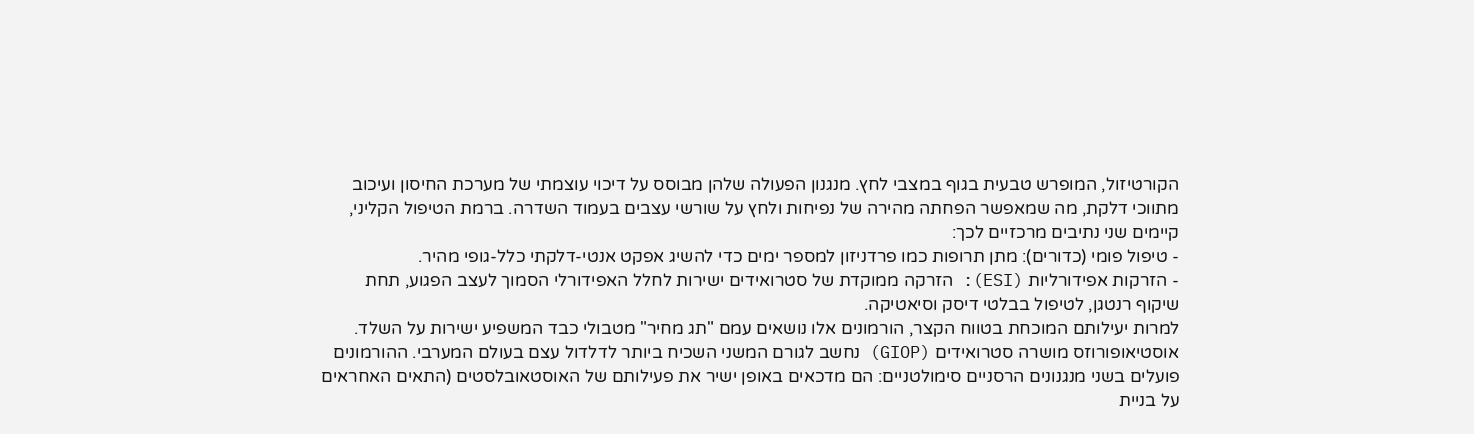הקורטיזול, המופרש טבעית בגוף במצבי לחץ. מנגנון הפעולה שלהן מבוסס על דיכוי עוצמתי של מערכת החיסון ועיכוב מתווכי דלקת, מה שמאפשר הפחתה מהירה של נפיחות ולחץ על שורשי עצבים בעמוד השדרה. ברמת הטיפול הקליני, קיימים שני נתיבים מרכזיים לכך:
- טיפול פומי (כדורים): מתן תרופות כמו פרדניזון למספר ימים כדי להשיג אפקט אנטי-דלקתי כלל-גופי מהיר.
- הזרקות אפידורליות (ESI): הזרקה ממוקדת של סטרואידים ישירות לחלל האפידורלי הסמוך לעצב הפגוע, תחת שיקוף רנטגן, לטיפול בבלטי דיסק וסיאטיקה.
למרות יעילותם המוכחת בטווח הקצר, הורמונים אלו נושאים עמם "תג מחיר" מטבולי כבד המשפיע ישירות על השלד. אוסטיאופורוזס מושרה סטרואידים (GIOP) נחשב לגורם המשני השכיח ביותר לדלדול עצם בעולם המערבי. ההורמונים פועלים בשני מנגנונים הרסניים סימולטניים: הם מדכאים באופן ישיר את פעילותם של האוסטאובלסטים (התאים האחראים על בניית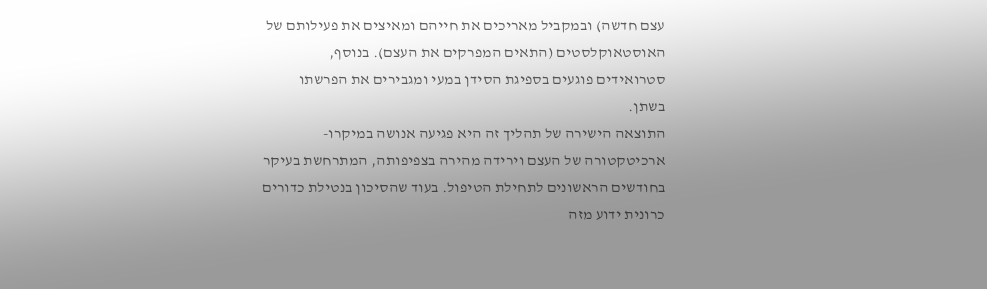עצם חדשה) ובמקביל מאריכים את חייהם ומאיצים את פעילותם של האוסטאוקלסטים (התאים המפרקים את העצם). בנוסף, סטרואידים פוגעים בספיגת הסידן במעי ומגבירים את הפרשתו בשתן.
התוצאה הישירה של תהליך זה היא פגיעה אנושה במיקרו-ארכיטקטורה של העצם וירידה מהירה בצפיפותה, המתרחשת בעיקר בחודשים הראשונים לתחילת הטיפול. בעוד שהסיכון בנטילת כדורים כרונית ידוע מזה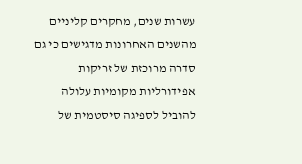עשרות שנים, מחקרים קליניים מהשנים האחרונות מדגישים כי גם סדרה מרוכזת של זריקות אפידורליות מקומיות עלולה להוביל לספיגה סיסטמית של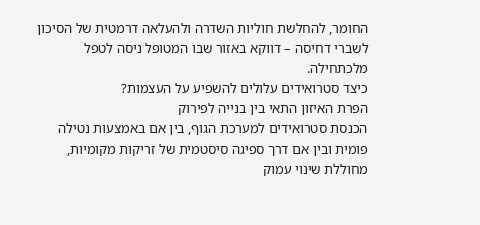החומר, להחלשת חוליות השדרה ולהעלאה דרמטית של הסיכון לשברי דחיסה – דווקא באזור שבו המטופל ניסה לטפל מלכתחילה.
כיצד סטרואידים עלולים להשפיע על העצמות?
הפרת האיזון התאי בין בנייה לפירוק
הכנסת סטרואידים למערכת הגוף, בין אם באמצעות נטילה פומית ובין אם דרך ספיגה סיסטמית של זריקות מקומיות, מחוללת שינוי עמוק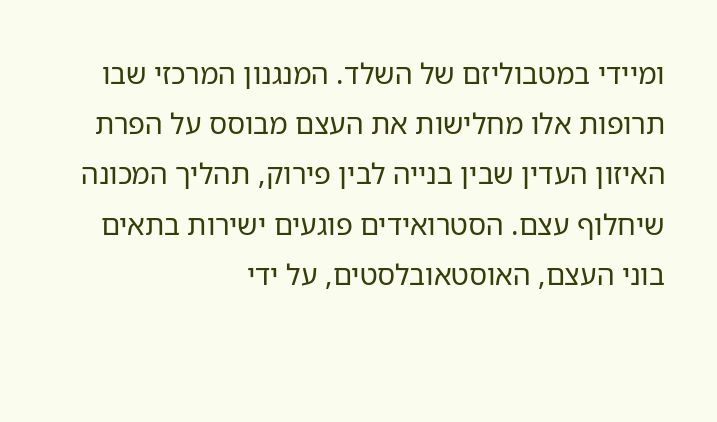ומיידי במטבוליזם של השלד. המנגנון המרכזי שבו תרופות אלו מחלישות את העצם מבוסס על הפרת האיזון העדין שבין בנייה לבין פירוק, תהליך המכונה שיחלוף עצם. הסטרואידים פוגעים ישירות בתאים בוני העצם, האוסטאובלסטים, על ידי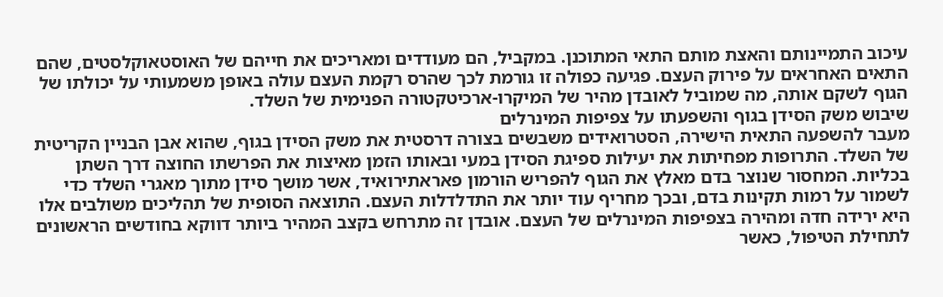עיכוב התמיינותם והאצת מותם התאי המתוכנן. במקביל, הם מעודדים ומאריכים את חייהם של האוסטאוקלסטים, שהם התאים האחראים על פירוק העצם. פגיעה כפולה זו גורמת לכך שהרס רקמת העצם עולה באופן משמעותי על יכולתו של הגוף לשקם אותה, מה שמוביל לאובדן מהיר של המיקרו-ארכיטקטורה הפנימית של השלד.
שיבוש משק הסידן בגוף והשפעתו על צפיפות המינרלים
מעבר להשפעה התאית הישירה, הסטרואידים משבשים בצורה דרסטית את משק הסידן בגוף, שהוא אבן הבניין הקריטית של השלד. התרופות מפחיתות את יעילות ספיגת הסידן במעי ובאותו הזמן מאיצות את הפרשתו החוצה דרך השתן בכליות. המחסור שנוצר בדם מאלץ את הגוף להפריש הורמון פאראתירואיד, אשר מושך סידן מתוך מאגרי השלד כדי לשמור על רמות תקינות בדם, ובכך מחריף עוד יותר את התדלדלות העצם. התוצאה הסופית של תהליכים משולבים אלו היא ירידה חדה ומהירה בצפיפות המינרלים של העצם. אובדן זה מתרחש בקצב המהיר ביותר דווקא בחודשים הראשונים לתחילת הטיפול, כאשר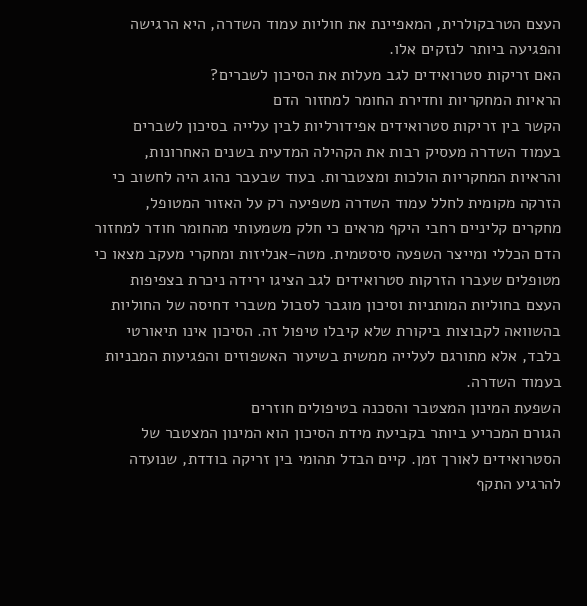העצם הטרבקולרית, המאפיינת את חוליות עמוד השדרה, היא הרגישה והפגיעה ביותר לנזקים אלו.
האם זריקות סטרואידים לגב מעלות את הסיכון לשברים?
הראיות המחקריות וחדירת החומר למחזור הדם
הקשר בין זריקות סטרואידים אפידורליות לבין עלייה בסיכון לשברים בעמוד השדרה מעסיק רבות את הקהילה המדעית בשנים האחרונות, והראיות המחקריות הולכות ומצטברות. בעוד שבעבר נהוג היה לחשוב כי הזרקה מקומית לחלל עמוד השדרה משפיעה רק על האזור המטופל, מחקרים קליניים רחבי היקף מראים כי חלק משמעותי מהחומר חודר למחזור הדם הכללי ומייצר השפעה סיסטמית. מטה-אנליזות ומחקרי מעקב מצאו כי מטופלים שעברו הזרקות סטרואידים לגב הציגו ירידה ניכרת בצפיפות העצם בחוליות המותניות וסיכון מוגבר לסבול משברי דחיסה של החוליות בהשוואה לקבוצות ביקורת שלא קיבלו טיפול זה. הסיכון אינו תיאורטי בלבד, אלא מתורגם לעלייה ממשית בשיעור האשפוזים והפגיעות המבניות בעמוד השדרה.
השפעת המינון המצטבר והסכנה בטיפולים חוזרים
הגורם המכריע ביותר בקביעת מידת הסיכון הוא המינון המצטבר של הסטרואידים לאורך זמן. קיים הבדל תהומי בין זריקה בודדת, שנועדה להרגיע התקף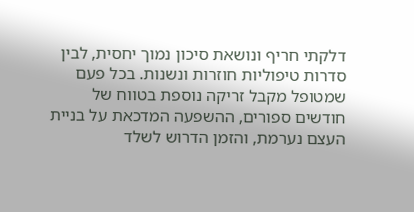דלקתי חריף ונושאת סיכון נמוך יחסית, לבין סדרות טיפוליות חוזרות ונשנות. בכל פעם שמטופל מקבל זריקה נוספת בטווח של חודשים ספורים, ההשפעה המדכאת על בניית העצם נערמת, והזמן הדרוש לשלד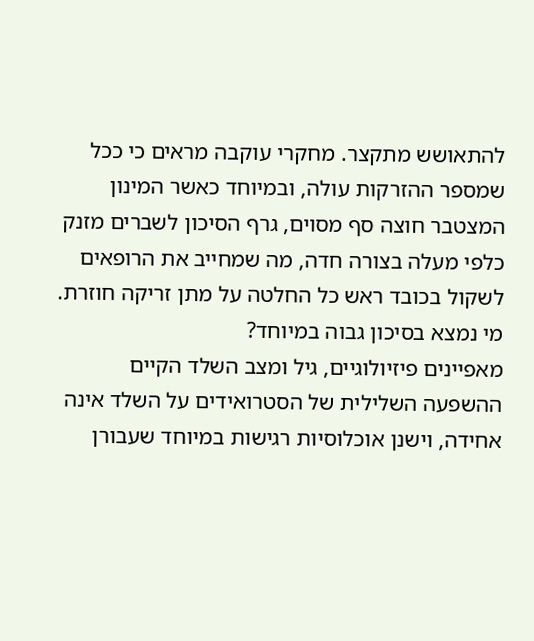להתאושש מתקצר. מחקרי עוקבה מראים כי ככל שמספר ההזרקות עולה, ובמיוחד כאשר המינון המצטבר חוצה סף מסוים, גרף הסיכון לשברים מזנק כלפי מעלה בצורה חדה, מה שמחייב את הרופאים לשקול בכובד ראש כל החלטה על מתן זריקה חוזרת.
מי נמצא בסיכון גבוה במיוחד?
מאפיינים פיזיולוגיים, גיל ומצב השלד הקיים
ההשפעה השלילית של הסטרואידים על השלד אינה אחידה, וישנן אוכלוסיות רגישות במיוחד שעבורן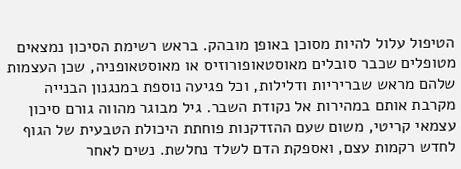הטיפול עלול להיות מסוכן באופן מובהק. בראש רשימת הסיכון נמצאים מטופלים שכבר סובלים מאוסטאופורוזיס או מאוסטאופניה, שכן העצמות שלהם מראש שבריריות ודלילות, וכל פגיעה נוספת במנגנון הבנייה מקרבת אותם במהירות אל נקודת השבר. גיל מבוגר מהווה גורם סיכון עצמאי קריטי, משום שעם ההזדקנות פוחתת היכולת הטבעית של הגוף לחדש רקמות עצם, ואספקת הדם לשלד נחלשת. נשים לאחר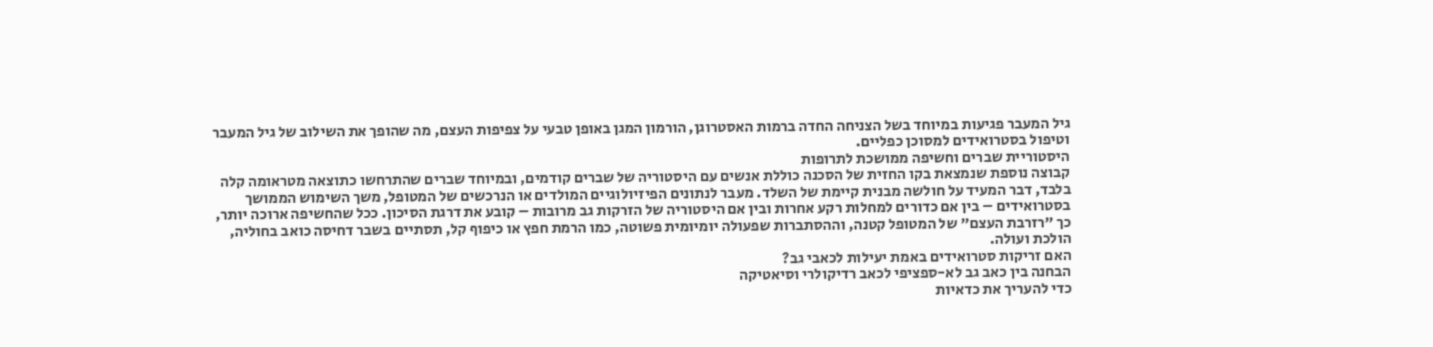גיל המעבר פגיעות במיוחד בשל הצניחה החדה ברמות האסטרוגן, הורמון המגן באופן טבעי על צפיפות העצם, מה שהופך את השילוב של גיל המעבר וטיפול בסטרואידים למסוכן כפליים.
היסטוריית שברים וחשיפה ממושכת לתרופות
קבוצה נוספת שנמצאת בקו החזית של הסכנה כוללת אנשים עם היסטוריה של שברים קודמים, ובמיוחד שברים שהתרחשו כתוצאה מטראומה קלה בלבד, דבר המעיד על חולשה מבנית קיימת של השלד. מעבר לנתונים הפיזיולוגיים המולדים או הנרכשים של המטופל, משך השימוש הממושך בסטרואידים – בין אם כדורים למחלות רקע אחרות ובין אם היסטוריה של הזרקות גב מרובות – קובע את דרגת הסיכון. ככל שהחשיפה ארוכה יותר, כך "רזרבת העצם" של המטופל קטנה, וההסתברות שפעולה יומיומית פשוטה, כמו הרמת חפץ או כיפוף קל, תסתיים בשבר דחיסה כואב בחוליה, הולכת ועולה.
האם זריקות סטרואידים באמת יעילות לכאבי גב?
הבחנה בין כאב גב לא-ספציפי לכאב רדיקולרי וסיאטיקה
כדי להעריך את כדאיות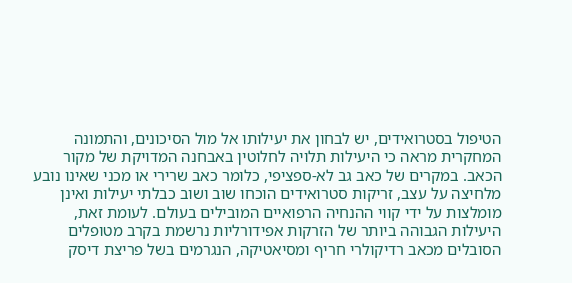הטיפול בסטרואידים, יש לבחון את יעילותו אל מול הסיכונים, והתמונה המחקרית מראה כי היעילות תלויה לחלוטין באבחנה המדויקת של מקור הכאב. במקרים של כאב גב לא-ספציפי, כלומר כאב שרירי או מכני שאינו נובע מלחיצה על עצב, זריקות סטרואידים הוכחו שוב ושוב כבלתי יעילות ואינן מומלצות על ידי קווי ההנחיה הרפואיים המובילים בעולם. לעומת זאת, היעילות הגבוהה ביותר של הזרקות אפידורליות נרשמת בקרב מטופלים הסובלים מכאב רדיקולרי חריף ומסיאטיקה, הנגרמים בשל פריצת דיסק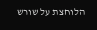הלוחצת על שורש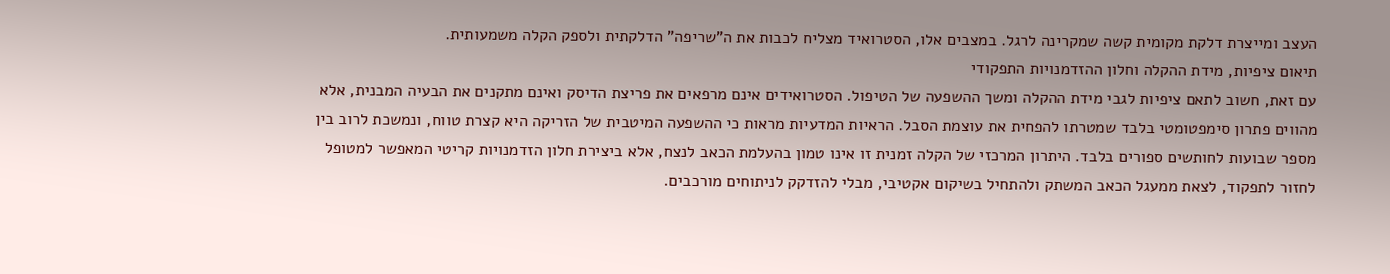העצב ומייצרת דלקת מקומית קשה שמקרינה לרגל. במצבים אלו, הסטרואיד מצליח לכבות את ה"שריפה" הדלקתית ולספק הקלה משמעותית.
תיאום ציפיות, מידת ההקלה וחלון ההזדמנויות התפקודי
עם זאת, חשוב לתאם ציפיות לגבי מידת ההקלה ומשך ההשפעה של הטיפול. הסטרואידים אינם מרפאים את פריצת הדיסק ואינם מתקנים את הבעיה המבנית, אלא מהווים פתרון סימפטומטי בלבד שמטרתו להפחית את עוצמת הסבל. הראיות המדעיות מראות כי ההשפעה המיטבית של הזריקה היא קצרת טווח, ונמשכת לרוב בין מספר שבועות לחותשים ספורים בלבד. היתרון המרכזי של הקלה זמנית זו אינו טמון בהעלמת הכאב לנצח, אלא ביצירת חלון הזדמנויות קריטי המאפשר למטופל לחזור לתפקוד, לצאת ממעגל הכאב המשתק ולהתחיל בשיקום אקטיבי, מבלי להזדקק לניתוחים מורכבים.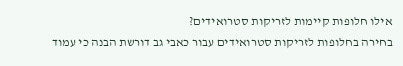אילו חלופות קיימות לזריקות סטרואידים?
בחירה בחלופות לזריקות סטרואידים עבור כאבי גב דורשת הבנה כי עמוד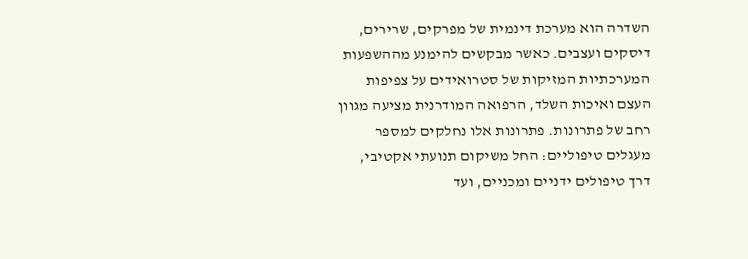השדרה הוא מערכת דינמית של מפרקים, שרירים, דיסקים ועצבים. כאשר מבקשים להימנע מההשפעות המערכתיות המזיקות של סטרואידים על צפיפות העצם ואיכות השלד, הרפואה המודרנית מציעה מגוון רחב של פתרונות. פתרונות אלו נחלקים למספר מעגלים טיפוליים: החל משיקום תנועתי אקטיבי, דרך טיפולים ידניים ומכניים, ועד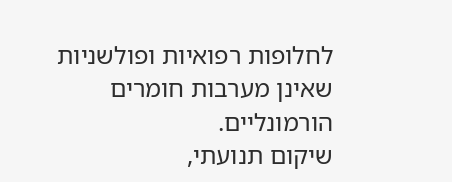לחלופות רפואיות ופולשניות שאינן מערבות חומרים הורמונליים.
שיקום תנועתי,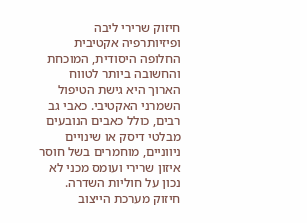חיזוק שרירי ליבה ופיזיותרפיה אקטיבית
החלופה היסודית, המוכחת והחשובה ביותר לטווח הארוך היא גישת הטיפול השמרני האקטיבי. כאבי גב רבים, כולל כאבים הנובעים מבלטי דיסק או שינויים ניווניים, מוחמרים בשל חוסר איזון שרירי ועומס מכני לא נכון על חוליות השדרה.
חיזוק מערכת הייצוב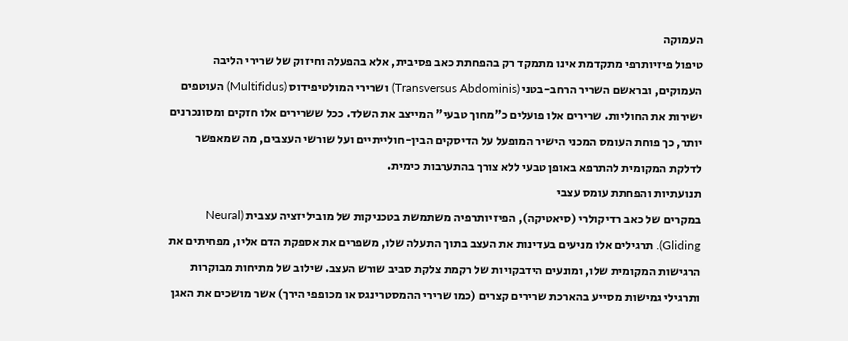העמוקה
טיפול פיזיותרפי מתקדמת אינו מתמקד רק בהפחתת כאב פסיבית, אלא בהפעלה וחיזוק של שרירי הליבה העמוקים, ובראשם השריר הרחב-בטני (Transversus Abdominis) ושרירי המולטיפידוס (Multifidus) העוטפים ישירות את החוליות. שרירים אלו פועלים כ"מחוך טבעי" המייצב את השלד. ככל ששרירים אלו חזקים ומסונכרנים יותר, כך פוחת העומס המכני הישיר המופעל על הדיסקים הבין-חולייתיים ועל שורשי העצבים, מה שמאפשר לדלקת המקומית להתרפא באופן טבעי ללא צורך בהתערבות כימית.
תנועתיות והפחתת עומס עצבי
במקרים של כאב רדיקולרי (סיאטיקה), הפיזיותרפיה משתמשת בטכניקות של מוביליזציה עצבית (Neural Gliding). תרגילים אלו מניעים בעדינות את העצב בתוך התעלה שלו, משפרים את אספקת הדם אליו, מפחיתים את הרגישות המקומית שלו, ומונעים הידבקויות של רקמת צלקת סביב שורש העצב. שילוב של מתיחות מבוקרות ותרגילי גמישות מסייע בהארכת שרירים קצרים (כמו שרירי ההמסטרינגס או מכופפי הירך) אשר מושכים את האגן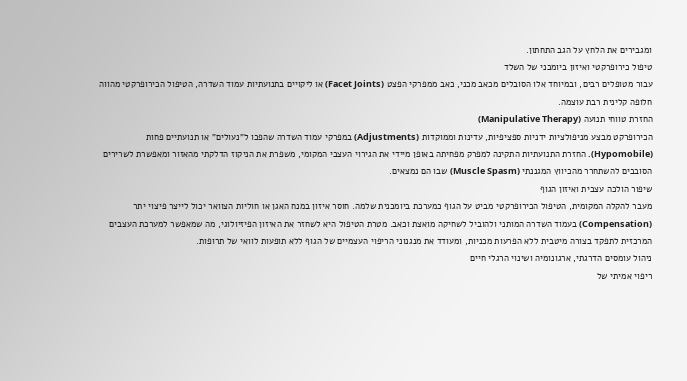ומגבירים את הלחץ על הגב התחתון.
טיפול כירופרקטי ואיזון ביומכני של השלד
עבור מטופלים רבים, ובמיוחד אלו הסובלים מכאב מכני, כאב ממפרקי הפצט (Facet Joints) או ליקויים בתנועתיות עמוד השדרה, הטיפול הכירופרקטי מהווה חלופה קלינית רבת עוצמה.
החזרת טווחי תנועה (Manipulative Therapy)
הכירופרקט מבצע מניפולציות ידניות ספציפיות, עדינות וממוקדות (Adjustments) במפרקי עמוד השדרה שהפכו ל"נעולים" או תנועתיים פחות (Hypomobile). החזרת התנועתיות התקינה למפרק מפחיתה באופן מיידי את הגירוי העצבי המקומי, משפרת את הניקוז הדלקתי מהאזור ומאפשרת לשרירים הסובבים להשתחרר מהכיווץ המגננתי (Muscle Spasm) שבו הם נמצאים.
שיפור הולכה עצבית ואיזון הגוף
מעבר להקלה המקומית, הטיפול הכירופרקטי מביט על הגוף כמערכת ביומכנית שלמה. חוסר איזון במנח האגן או חוליות הצוואר יכול לייצר פיצוי יתר (Compensation) בעמוד השדרה המותני ולהוביל לשחיקה מואצת וכאב. מטרת הטיפול היא לשחזר את האיזון הפיזיולוגי, מה שמאפשר למערכת העצבים המרכזית לתפקד בצורה מיטבית ללא הפרעות מכניות, ומעודד את מנגנוני הריפוי העצמיים של הגוף ללא תופעות לוואי של תרופות.
ניהול עומסים הדרגתי, ארגונומיה ושינוי הרגלי חיים
ריפוי אמיתי של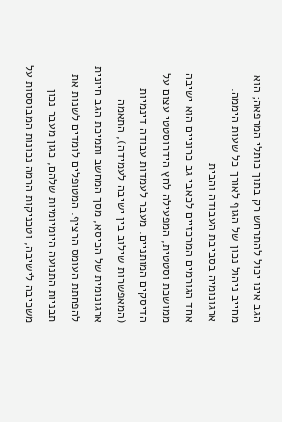הגב אינו יכול להתרחש רק בתוך כותלי המרפאה; הוא מחייב ניהול נכון של הגוף לאורך כל שעות היממה.
ארגונומיה בסביבת העבודה והבית
אחד הגורמים המרכזיים לכאבי גב כרוניים הוא ישיבה ממושכת וסטטית, המפעילה לחץ הידרוסטטי עצום על הדיסקים המותניים. מעבר לעמדות עבודה דינמיות (המאפשרות שילוב בין ישיבה לעמידה), התאמה ארגונומית של הכיסא, מסך המחשב ותמיכת הגב חיונית להפחתת העומס הרציף. המטופלים לומדים לשנות את תבניות התנועה היומיומיות שלהם, כגון מעבר נכון משכיבה לישיבה, וטכניקות הרמה נכונות המבוססות על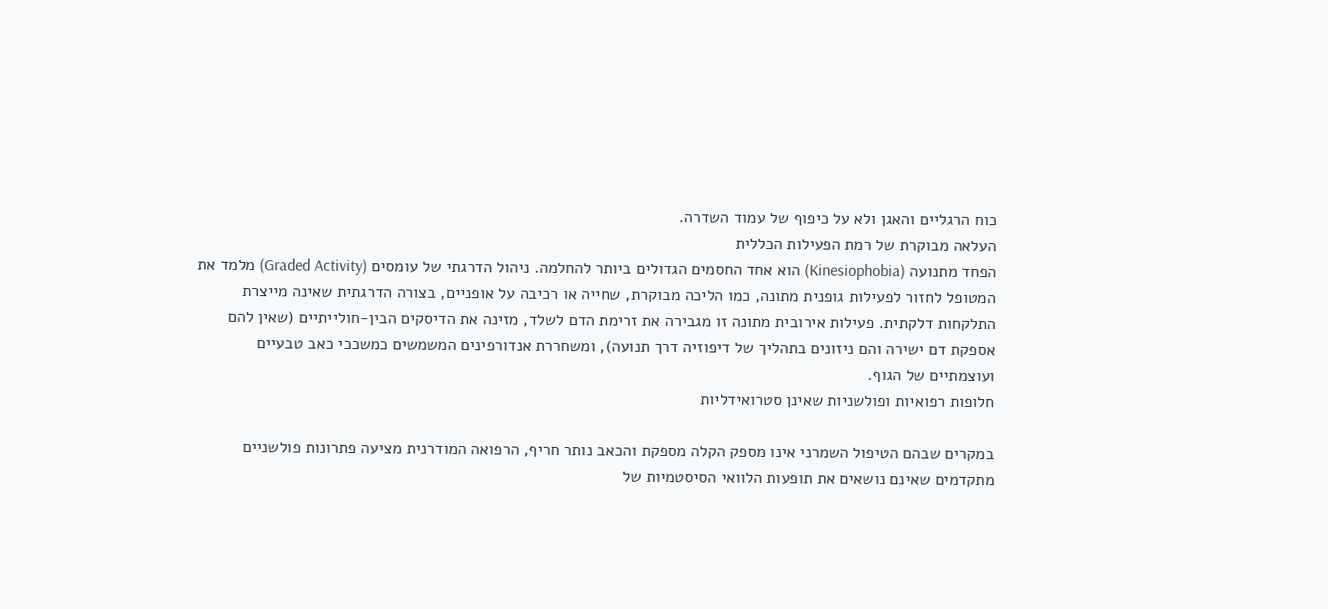כוח הרגליים והאגן ולא על כיפוף של עמוד השדרה.
העלאה מבוקרת של רמת הפעילות הכללית
הפחד מתנועה (Kinesiophobia) הוא אחד החסמים הגדולים ביותר להחלמה. ניהול הדרגתי של עומסים (Graded Activity) מלמד את המטופל לחזור לפעילות גופנית מתונה, כמו הליכה מבוקרת, שחייה או רכיבה על אופניים, בצורה הדרגתית שאינה מייצרת התלקחות דלקתית. פעילות אירובית מתונה זו מגבירה את זרימת הדם לשלד, מזינה את הדיסקים הבין-חולייתיים (שאין להם אספקת דם ישירה והם ניזונים בתהליך של דיפוזיה דרך תנועה), ומשחררת אנדורפינים המשמשים כמשככי כאב טבעיים ועוצמתיים של הגוף.
חלופות רפואיות ופולשניות שאינן סטרואידליות

במקרים שבהם הטיפול השמרני אינו מספק הקלה מספקת והכאב נותר חריף, הרפואה המודרנית מציעה פתרונות פולשניים מתקדמים שאינם נושאים את תופעות הלוואי הסיסטמיות של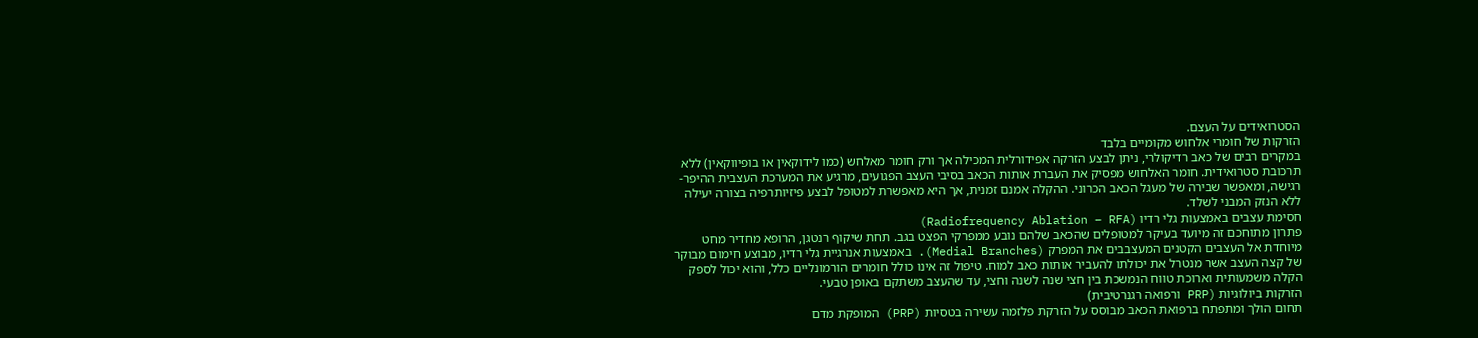הסטרואידים על העצם.
הזרקות של חומרי אלחוש מקומיים בלבד
במקרים רבים של כאב רדיקולרי, ניתן לבצע הזרקה אפידורלית המכילה אך ורק חומר מאלחש (כמו לידוקאין או בופיווקאין) ללא תרכובת סטרואידית. חומר האלחוש מפסיק את העברת אותות הכאב בסיבי העצב הפגועים, מרגיע את המערכת העצבית ההיפר-רגישה, ומאפשר שבירה של מעגל הכאב הכרוני. ההקלה אמנם זמנית, אך היא מאפשרת למטופל לבצע פיזיותרפיה בצורה יעילה ללא הנזק המבני לשלד.
חסימת עצבים באמצעות גלי רדיו (Radiofrequency Ablation – RFA)
פתרון מתוחכם זה מיועד בעיקר למטופלים שהכאב שלהם נובע ממפרקי הפצט בגב. תחת שיקוף רנטגן, הרופא מחדיר מחט מיוחדת אל העצבים הקטנים המעצבבים את המפרק (Medial Branches). באמצעות אנרגיית גלי רדיו, מבוצע חימום מבוקר של קצה העצב אשר מנטרל את יכולתו להעביר אותות כאב למוח. טיפול זה אינו כולל חומרים הורמונליים כלל, והוא יכול לספק הקלה משמעותית וארוכת טווח הנמשכת בין חצי שנה לשנה וחצי, עד שהעצב משתקם באופן טבעי.
הזרקות ביולוגיות (PRP ורפואה רגנרטיבית)
תחום הולך ומתפתח ברפואת הכאב מבוסס על הזרקת פלזמה עשירה בטסיות (PRP) המופקת מדם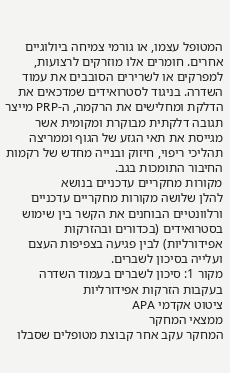המטופל עצמו, או גורמי צמיחה ביולוגיים אחרים. חומרים אלו מוזרקים לרצועות, למפרקים או לשרירים הסובבים את עמוד השדרה. בניגוד לסטרואידים שמדכאים את הדלקת ומחלישים את הרקמה, ה-PRP מייצר תגובה דלקתית מבוקרת ומקומית אשר מגייסת את תאי הגזע של הגוף וממריצה תהליכי ריפוי, חיזוק ובנייה מחדש של רקמות החיבור התומכות בגב.
מקורות מחקריים עדכניים בנושא
להלן שלושה מקורות מחקריים עדכניים ורלוונטיים הבוחנים את הקשר בין שימוש בסטרואידים (בכדורים ובהזרקות אפידורליות) לבין פגיעה בצפיפות העצם ועלייה בסיכון לשברים.
מקור 1: סיכון לשברים בעמוד השדרה בעקבות הזרקות אפידורליות
ציטוט אקדמי APA
ממצאי המחקר
המחקר עקב אחר קבוצת מטופלים שסבלו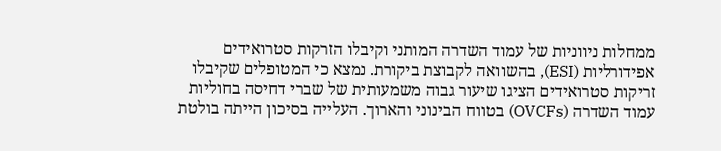ממחלות ניווניות של עמוד השדרה המותני וקיבלו הזרקות סטרואידים אפידורליות (ESI), בהשוואה לקבוצת ביקורת. נמצא כי המטופלים שקיבלו זריקות סטרואידים הציגו שיעור גבוה משמעותית של שברי דחיסה בחוליות עמוד השדרה (OVCFs) בטווח הבינוני והארוך. העלייה בסיכון הייתה בולטת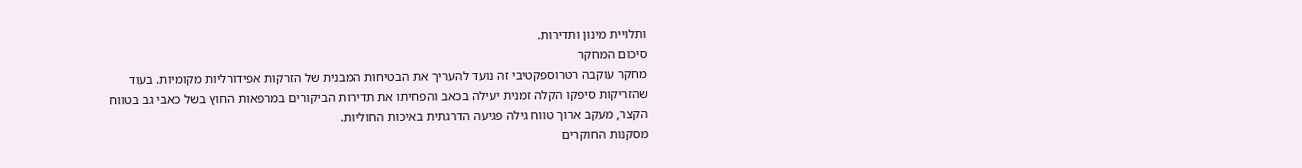ותלויית מינון ותדירות.
סיכום המחקר
מחקר עוקבה רטרוספקטיבי זה נועד להעריך את הבטיחות המבנית של הזרקות אפידורליות מקומיות. בעוד שהזריקות סיפקו הקלה זמנית יעילה בכאב והפחיתו את תדירות הביקורים במרפאות החוץ בשל כאבי גב בטווח הקצר, מעקב ארוך טווח גילה פגיעה הדרגתית באיכות החוליות.
מסקנות החוקרים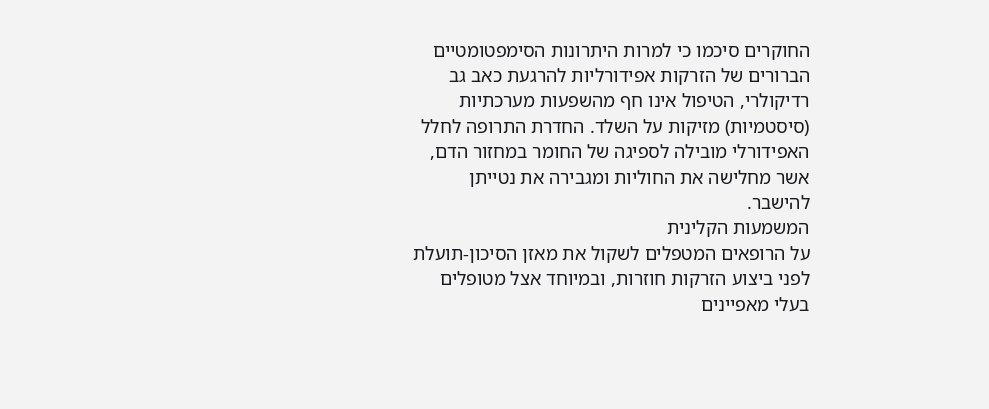החוקרים סיכמו כי למרות היתרונות הסימפטומטיים הברורים של הזרקות אפידורליות להרגעת כאב גב רדיקולרי, הטיפול אינו חף מהשפעות מערכתיות (סיסטמיות) מזיקות על השלד. החדרת התרופה לחלל האפידורלי מובילה לספיגה של החומר במחזור הדם, אשר מחלישה את החוליות ומגבירה את נטייתן להישבר.
המשמעות הקלינית
על הרופאים המטפלים לשקול את מאזן הסיכון-תועלת לפני ביצוע הזרקות חוזרות, ובמיוחד אצל מטופלים בעלי מאפיינים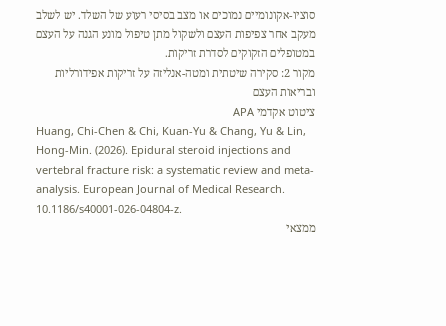סוציו-אקונומיים נמוכים או מצב בסיסי רעוע של השלד. יש לשלב מעקב אחר צפיפות העצם ולשקול מתן טיפול מונע הגנה על העצם במטופלים הזקוקים לסדרת זריקות.
מקור 2: סקירה שיטתית ומטה-אנליזה על זריקות אפידורליות ובריאות העצם
ציטוט אקדמי APA
Huang, Chi-Chen & Chi, Kuan-Yu & Chang, Yu & Lin, Hong-Min. (2026). Epidural steroid injections and vertebral fracture risk: a systematic review and meta-analysis. European Journal of Medical Research. 10.1186/s40001-026-04804-z.
ממצאי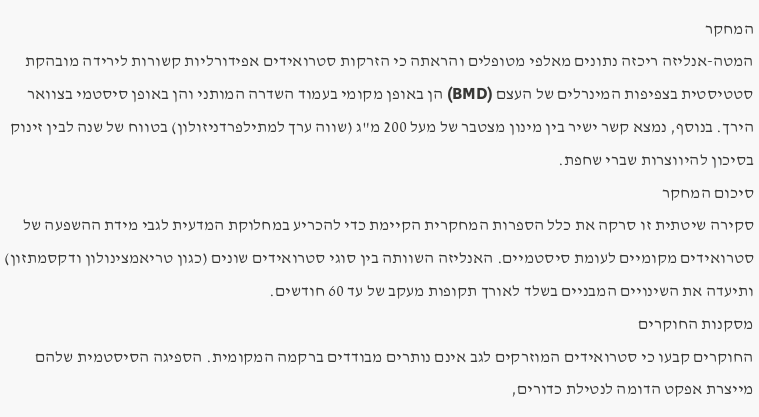המחקר
המטה-אנליזה ריכזה נתונים מאלפי מטופלים והראתה כי הזרקות סטרואידים אפידורליות קשורות לירידה מובהקת סטטיסטית בצפיפות המינרלים של העצם (BMD) הן באופן מקומי בעמוד השדרה המותני והן באופן סיסטמי בצוואר הירך. בנוסף, נמצא קשר ישיר בין מינון מצטבר של מעל 200 מ"ג (שווה ערך למתילפרדניזולון) בטווח של שנה לבין זינוק בסיכון להיווצרות שברי שחפת.
סיכום המחקר
סקירה שיטתית זו סרקה את כלל הספרות המחקרית הקיימת כדי להכריע במחלוקת המדעית לגבי מידת ההשפעה של סטרואידים מקומיים לעומת סיסטמיים. האנליזה השוותה בין סוגי סטרואידים שונים (כגון טריאמצינולון ודקסמתזון) ותיעדה את השינויים המבניים בשלד לאורך תקופות מעקב של עד 60 חודשים.
מסקנות החוקרים
החוקרים קבעו כי סטרואידים המוזרקים לגב אינם נותרים מבודדים ברקמה המקומית. הספיגה הסיסטמית שלהם מייצרת אפקט הדומה לנטילת כדורים,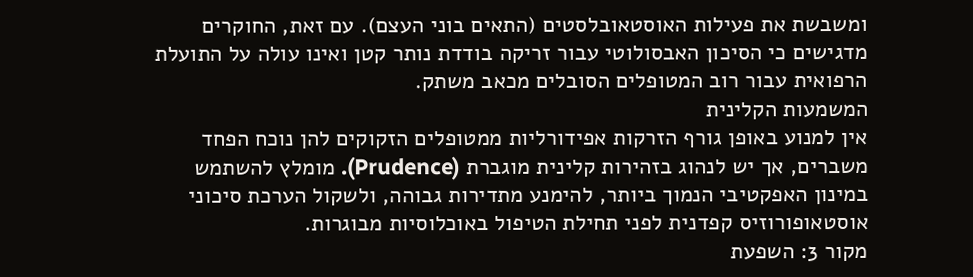ומשבשת את פעילות האוסטאובלסטים (התאים בוני העצם). עם זאת, החוקרים מדגישים כי הסיכון האבסולוטי עבור זריקה בודדת נותר קטן ואינו עולה על התועלת הרפואית עבור רוב המטופלים הסובלים מכאב משתק.
המשמעות הקלינית
אין למנוע באופן גורף הזרקות אפידורליות ממטופלים הזקוקים להן נוכח הפחד משברים, אך יש לנהוג בזהירות קלינית מוגברת (Prudence). מומלץ להשתמש במינון האפקטיבי הנמוך ביותר, להימנע מתדירות גבוהה, ולשקול הערכת סיכוני אוסטאופורוזיס קפדנית לפני תחילת הטיפול באוכלוסיות מבוגרות.
מקור 3: השפעת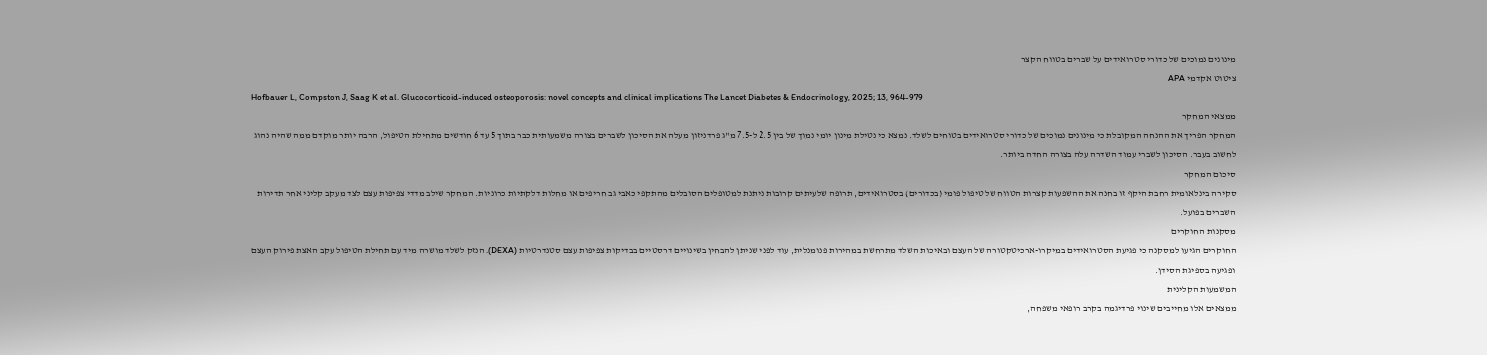מינונים נמוכים של כדורי סטרואידים על שברים בטווח הקצר
ציטוט אקדמי APA
Hofbauer L, Compston J, Saag K et al. Glucocorticoid-induced osteoporosis: novel concepts and clinical implications The Lancet Diabetes & Endocrinology, 2025; 13, 964-979
ממצאי המחקר
המחקר הפריך את ההנחה המקובלת כי מינונים נמוכים של כדורי סטרואידים בטוחים לשלד. נמצא כי נטילת מינון יומי נמוך של בין 2.5 ל-7.5 מ"ג פרדניזון מעלה את הסיכון לשברים בצורה משמעותית כבר בתוך 5 עד 6 חודשים מתחילת הטיפול, הרבה יותר מוקדם ממה שהיה נהוג לחשוב בעבר. הסיכון לשברי עמוד השדרה עלה בצורה החדה ביותר.
סיכום המחקר
סקירה בינלאומית רחבת היקף זו בחנה את ההשפעות קצרות הטווח של טיפול פומי (בכדורים) בסטרואידים, תרופה שלעיתים קרובות ניתנת למטופלים הסובלים מהתקפי כאבי גב חריפים או מחלות דלקתיות כרוניות. המחקר שילב מדדי צפיפות עצם לצד מעקב קליני אחר תדירות השברים בפועל.
מסקנות החוקרים
החוקרים הגיעו למסקנה כי פגיעת הסטרואידים במיקרו-ארכיטקטורה של העצם ובאיכות השלד מתרחשת במהירות פנומנלית, עוד לפני שניתן להבחין בשינויים דרסטיים בבדיקות צפיפות עצם סטנדרטיות (DEXA). הנזק לשלד מושרה מיד עם תחילת הטיפול עקב האצת פירוק העצם ופגיעה בספיגת הסידן.
המשמעות הקלינית
ממצאים אלו מחייבים שינוי פרדיגמה בקרב רופאי משפחה,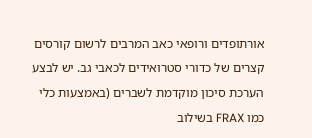אורתופדים ורופאי כאב המרבים לרשום קורסים קצרים של כדורי סטרואידים לכאבי גב. יש לבצע הערכת סיכון מוקדמת לשברים (באמצעות כלי כמו FRAX בשילוב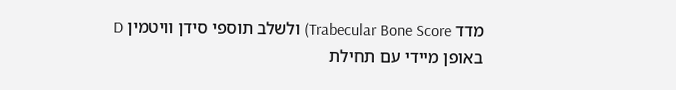מדד Trabecular Bone Score) ולשלב תוספי סידן וויטמין D באופן מיידי עם תחילת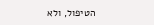הטיפול, ולא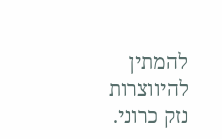להמתין להיווצרות נזק כרוני.